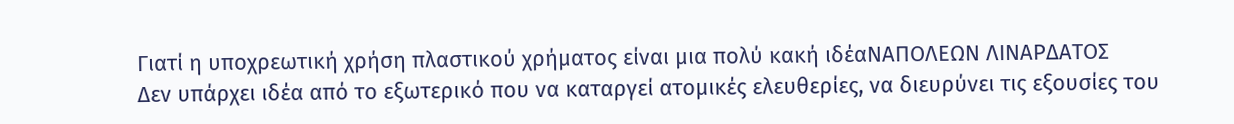Γιατί η υποχρεωτική χρήση πλαστικού χρήματος είναι μια πολύ κακή ιδέαΝΑΠΟΛΕΩΝ ΛΙΝΑΡΔΑΤΟΣ
Δεν υπάρχει ιδέα από το εξωτερικό που να καταργεί ατομικές ελευθερίες, να διευρύνει τις εξουσίες του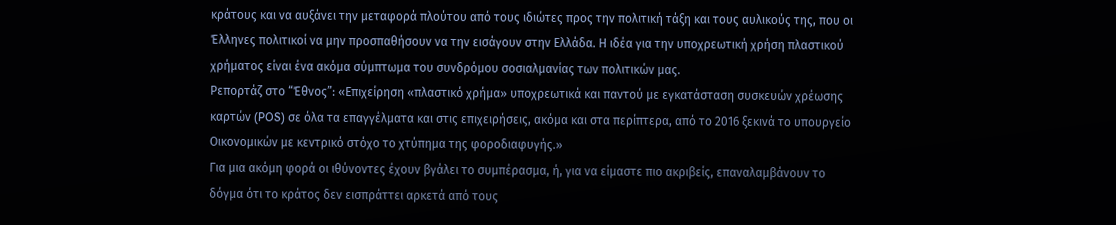κράτους και να αυξάνει την μεταφορά πλούτου από τους ιδιώτες προς την πολιτική τάξη και τους αυλικούς της, που οι Έλληνες πολιτικοί να μην προσπαθήσουν να την εισάγουν στην Ελλάδα. Η ιδέα για την υποχρεωτική χρήση πλαστικού χρήματος είναι ένα ακόμα σύμπτωμα του συνδρόμου σοσιαλμανίας των πολιτικών μας.
Ρεπορτάζ στο “Έθνος”: «Επιχείρηση «πλαστικό χρήμα» υποχρεωτικά και παντού με εγκατάσταση συσκευών χρέωσης καρτών (POS) σε όλα τα επαγγέλματα και στις επιχειρήσεις, ακόμα και στα περίπτερα, από το 2016 ξεκινά το υπουργείο Οικονομικών με κεντρικό στόχο το χτύπημα της φοροδιαφυγής.»
Για μια ακόμη φορά οι ιθύνοντες έχουν βγάλει το συμπέρασμα, ή, για να είμαστε πιο ακριβείς, επαναλαμβάνουν το δόγμα ότι το κράτος δεν εισπράττει αρκετά από τους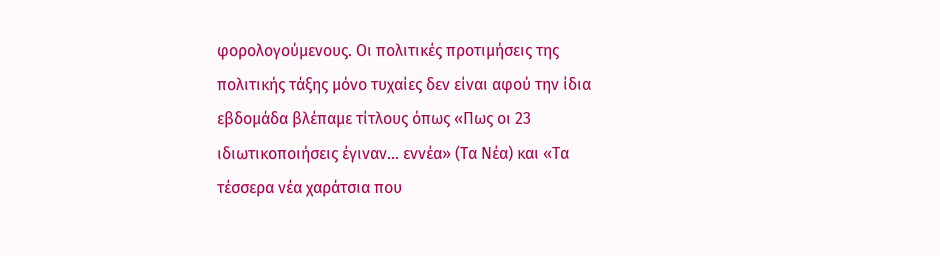φορολογούμενους. Οι πολιτικές προτιμήσεις της πολιτικής τάξης μόνο τυχαίες δεν είναι αφού την ίδια εβδομάδα βλέπαμε τίτλους όπως «Πως οι 23 ιδιωτικοποιήσεις έγιναν... εννέα» (Τα Νέα) και «Τα τέσσερα νέα χαράτσια που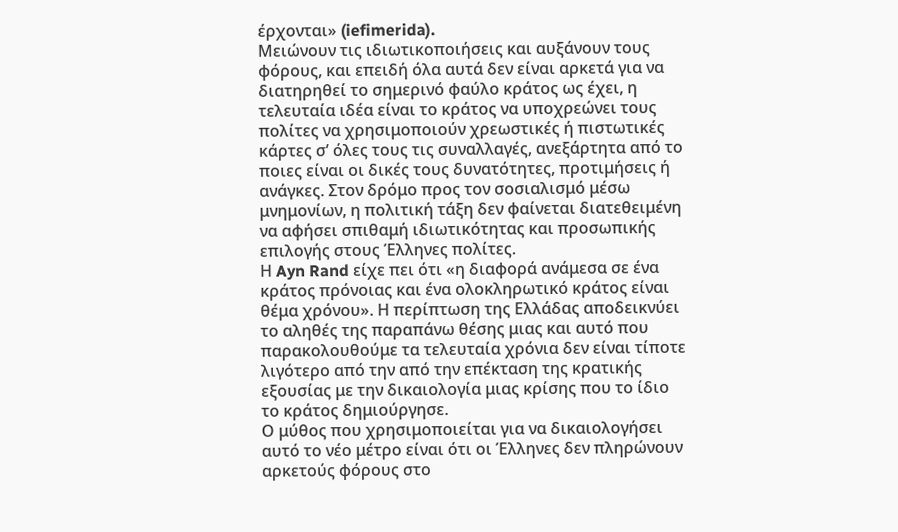έρχονται» (iefimerida).
Μειώνουν τις ιδιωτικοποιήσεις και αυξάνουν τους φόρους, και επειδή όλα αυτά δεν είναι αρκετά για να διατηρηθεί το σημερινό φαύλο κράτος ως έχει, η τελευταία ιδέα είναι το κράτος να υποχρεώνει τους πολίτες να χρησιμοποιούν χρεωστικές ή πιστωτικές κάρτες σ’ όλες τους τις συναλλαγές, ανεξάρτητα από το ποιες είναι οι δικές τους δυνατότητες, προτιμήσεις ή ανάγκες. Στον δρόμο προς τον σοσιαλισμό μέσω μνημονίων, η πολιτική τάξη δεν φαίνεται διατεθειμένη να αφήσει σπιθαμή ιδιωτικότητας και προσωπικής επιλογής στους Έλληνες πολίτες.
Η Ayn Rand είχε πει ότι «η διαφορά ανάμεσα σε ένα κράτος πρόνοιας και ένα ολοκληρωτικό κράτος είναι θέμα χρόνου». Η περίπτωση της Ελλάδας αποδεικνύει το αληθές της παραπάνω θέσης μιας και αυτό που παρακολουθούμε τα τελευταία χρόνια δεν είναι τίποτε λιγότερο από την από την επέκταση της κρατικής εξουσίας με την δικαιολογία μιας κρίσης που το ίδιο το κράτος δημιούργησε.
Ο μύθος που χρησιμοποιείται για να δικαιολογήσει αυτό το νέο μέτρο είναι ότι οι Έλληνες δεν πληρώνουν αρκετούς φόρους στο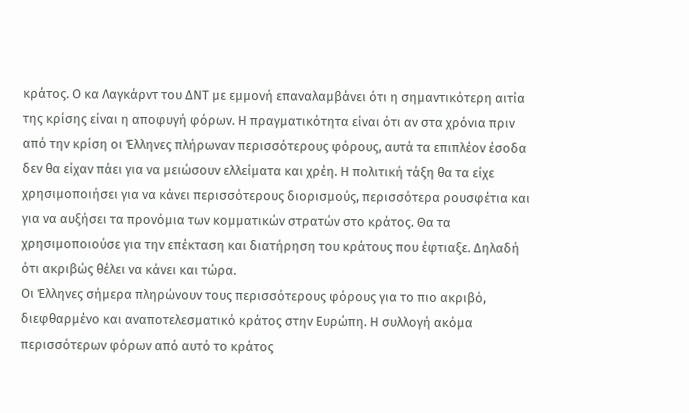κράτος. Ο κα Λαγκάρντ του ΔΝΤ με εμμονή επαναλαμβάνει ότι η σημαντικότερη αιτία της κρίσης είναι η αποφυγή φόρων. Η πραγματικότητα είναι ότι αν στα χρόνια πριν από την κρίση οι Έλληνες πλήρωναν περισσότερους φόρους, αυτά τα επιπλέον έσοδα δεν θα είχαν πάει για να μειώσουν ελλείματα και χρέη. Η πολιτική τάξη θα τα είχε χρησιμοποιήσει για να κάνει περισσότερους διορισμούς, περισσότερα ρουσφέτια και για να αυξήσει τα προνόμια των κομματικών στρατών στο κράτος. Θα τα χρησιμοποιούσε για την επέκταση και διατήρηση του κράτους που έφτιαξε. Δηλαδή ότι ακριβώς θέλει να κάνει και τώρα.
Οι Έλληνες σήμερα πληρώνουν τους περισσότερους φόρους για το πιο ακριβό, διεφθαρμένο και αναποτελεσματικό κράτος στην Ευρώπη. Η συλλογή ακόμα περισσότερων φόρων από αυτό το κράτος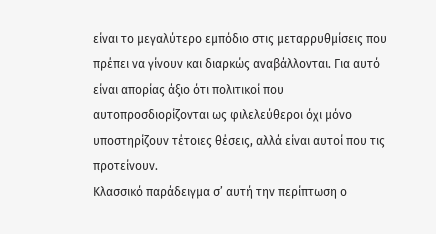είναι το μεγαλύτερο εμπόδιο στις μεταρρυθμίσεις που πρέπει να γίνουν και διαρκώς αναβάλλονται. Για αυτό είναι απορίας άξιο ότι πολιτικοί που αυτοπροσδιορίζονται ως φιλελεύθεροι όχι μόνο υποστηρίζουν τέτοιες θέσεις, αλλά είναι αυτοί που τις προτείνουν.
Κλασσικό παράδειγμα σ’ αυτή την περίπτωση ο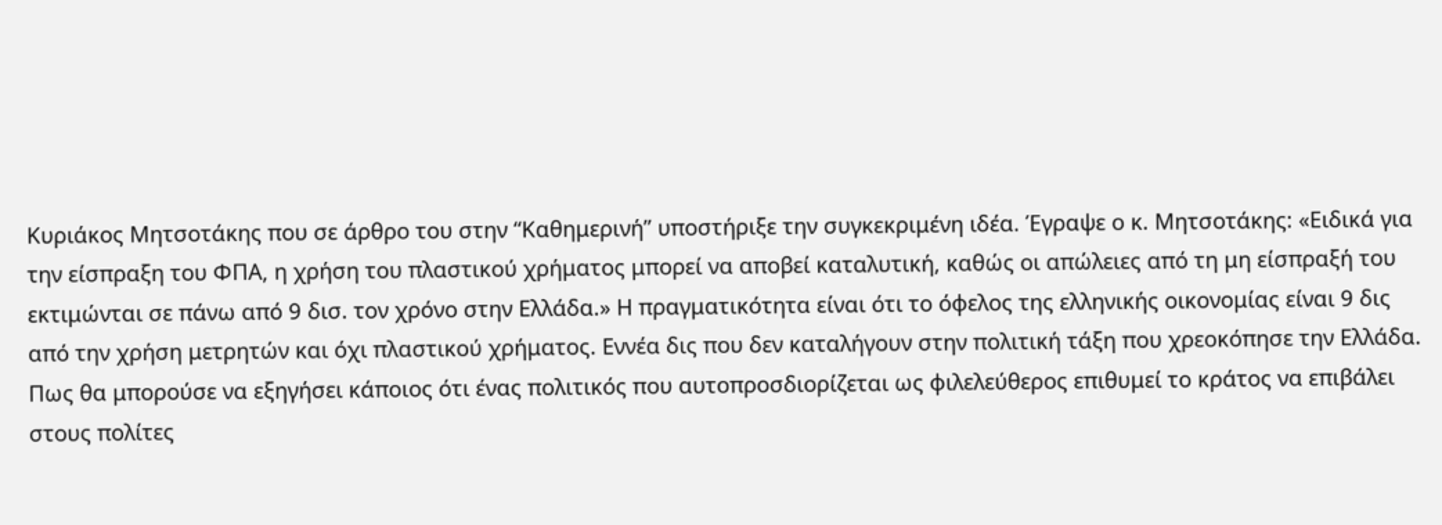Κυριάκος Μητσοτάκης που σε άρθρο του στην “Καθημερινή” υποστήριξε την συγκεκριμένη ιδέα. Έγραψε ο κ. Μητσοτάκης: «Ειδικά για την είσπραξη του ΦΠΑ, η χρήση του πλαστικού χρήματος μπορεί να αποβεί καταλυτική, καθώς οι απώλειες από τη μη είσπραξή του εκτιμώνται σε πάνω από 9 δισ. τον χρόνο στην Ελλάδα.» Η πραγματικότητα είναι ότι το όφελος της ελληνικής οικονομίας είναι 9 δις από την χρήση μετρητών και όχι πλαστικού χρήματος. Εννέα δις που δεν καταλήγουν στην πολιτική τάξη που χρεοκόπησε την Ελλάδα.
Πως θα μπορούσε να εξηγήσει κάποιος ότι ένας πολιτικός που αυτοπροσδιορίζεται ως φιλελεύθερος επιθυμεί το κράτος να επιβάλει στους πολίτες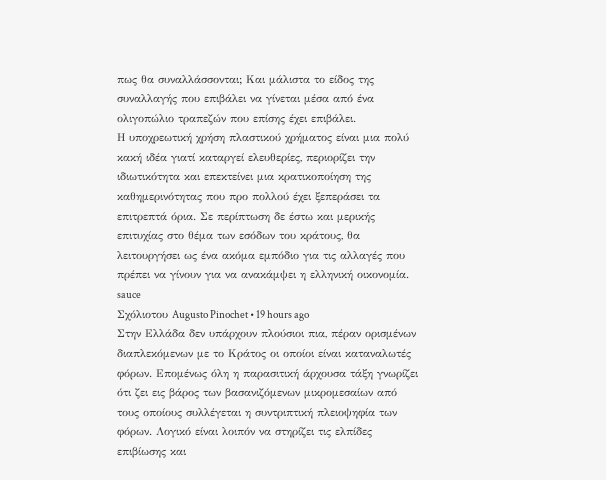πως θα συναλλάσσονται; Και μάλιστα το είδος της συναλλαγής που επιβάλει να γίνεται μέσα από ένα ολιγοπώλιο τραπεζών που επίσης έχει επιβάλει.
Η υποχρεωτική χρήση πλαστικού χρήματος είναι μια πολύ κακή ιδέα γιατί καταργεί ελευθερίες, περιορίζει την ιδιωτικότητα και επεκτείνει μια κρατικοποίηση της καθημερινότητας που προ πολλού έχει ξεπεράσει τα επιτρεπτά όρια. Σε περίπτωση δε έστω και μερικής επιτυχίας στο θέμα των εσόδων του κράτους, θα λειτουργήσει ως ένα ακόμα εμπόδιο για τις αλλαγές που πρέπει να γίνουν για να ανακάμψει η ελληνική οικονομία.
sauce
Σχόλιοτου Augusto Pinochet • 19 hours ago
Στην Ελλάδα δεν υπάρχουν πλούσιοι πια, πέραν ορισμένων διαπλεκόμενων με το Κράτος οι οποίοι είναι καταναλωτές φόρων. Επομένως όλη η παρασιτική άρχουσα τάξη γνωρίζει ότι ζει εις βάρος των βασανιζόμενων μικρομεσαίων από τους οποίους συλλέγεται η συντριπτική πλειοψηφία των φόρων. Λογικό είναι λοιπόν να στηρίζει τις ελπίδες επιβίωσης και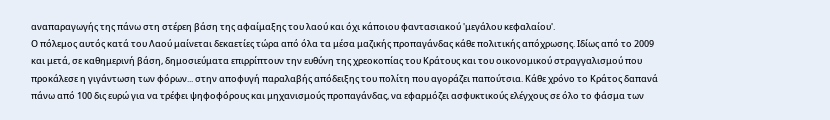αναπαραγωγής της πάνω στη στέρεη βάση της αφαίμαξης του λαού και όχι κάποιου φαντασιακού 'μεγάλου κεφαλαίου'.
Ο πόλεμος αυτός κατά του Λαού μαίνεται δεκαετίες τώρα από όλα τα μέσα μαζικής προπαγάνδας κάθε πολιτικής απόχρωσης. Ιδίως από το 2009 και μετά, σε καθημερινή βάση, δημοσιεύματα επιρρίπτουν την ευθύνη της χρεοκοπίας του Κράτους και του οικονομικού στραγγαλισμού που προκάλεσε η γιγάντωση των φόρων... στην αποφυγή παραλαβής απόδειξης του πολίτη που αγοράζει παπούτσια. Κάθε χρόνο το Κράτος δαπανά πάνω από 100 δις ευρώ για να τρέφει ψηφοφόρους και μηχανισμούς προπαγάνδας, να εφαρμόζει ασφυκτικούς ελέγχους σε όλο το φάσμα των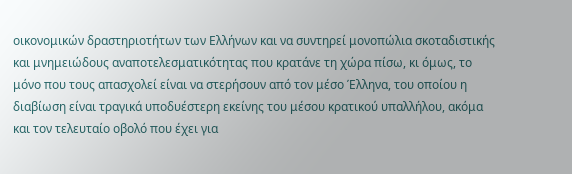οικονομικών δραστηριοτήτων των Ελλήνων και να συντηρεί μονοπώλια σκοταδιστικής και μνημειώδους αναποτελεσματικότητας που κρατάνε τη χώρα πίσω, κι όμως, το μόνο που τους απασχολεί είναι να στερήσουν από τον μέσο Έλληνα, του οποίου η διαβίωση είναι τραγικά υποδυέστερη εκείνης του μέσου κρατικού υπαλλήλου, ακόμα και τον τελευταίο οβολό που έχει για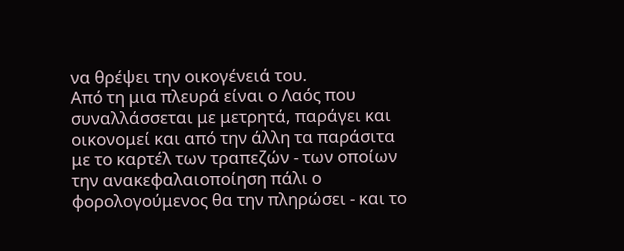να θρέψει την οικογένειά του.
Από τη μια πλευρά είναι ο Λαός που συναλλάσσεται με μετρητά, παράγει και οικονομεί και από την άλλη τα παράσιτα με το καρτέλ των τραπεζών - των οποίων την ανακεφαλαιοποίηση πάλι ο φορολογούμενος θα την πληρώσει - και το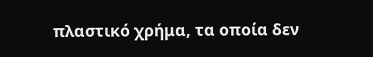πλαστικό χρήμα, τα οποία δεν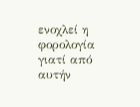ενοχλεί η φορολογία γιατί από αυτήν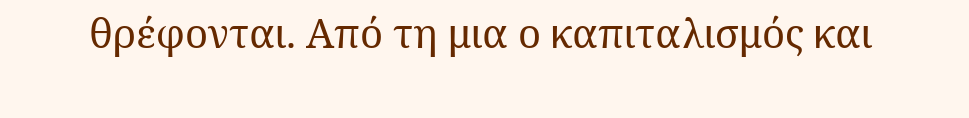θρέφονται. Από τη μια ο καπιταλισμός και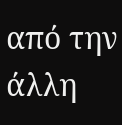από την άλλη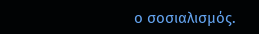ο σοσιαλισμός.